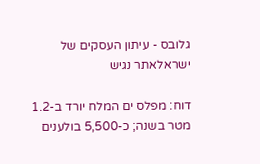גלובס - עיתון העסקים של ישראלאתר נגיש

דוח: מפלס ים המלח יורד ב-1.2 מטר בשנה; כ-5,500 בולענים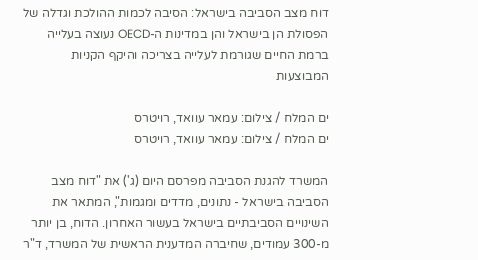דוח מצב הסביבה בישראל: הסיבה לכמות ההולכת וגדלה של הפסולת הן בישראל והן במדינות ה-OECD נעוצה בעלייה ברמת החיים שגורמת לעלייה בצריכה והיקף הקניות המבוצעות

ים המלח / צילום: עמאר עוואד, רויטרס
ים המלח / צילום: עמאר עוואד, רויטרס

המשרד להגנת הסביבה מפרסם היום (ג') את "דוח מצב הסביבה בישראל - נתונים, מדדים ומגמות", המתאר את השינויים הסביבתיים בישראל בעשור האחרון. הדוח, בן יותר מ-300 עמודים, שחיברה המדענית הראשית של המשרד, ד"ר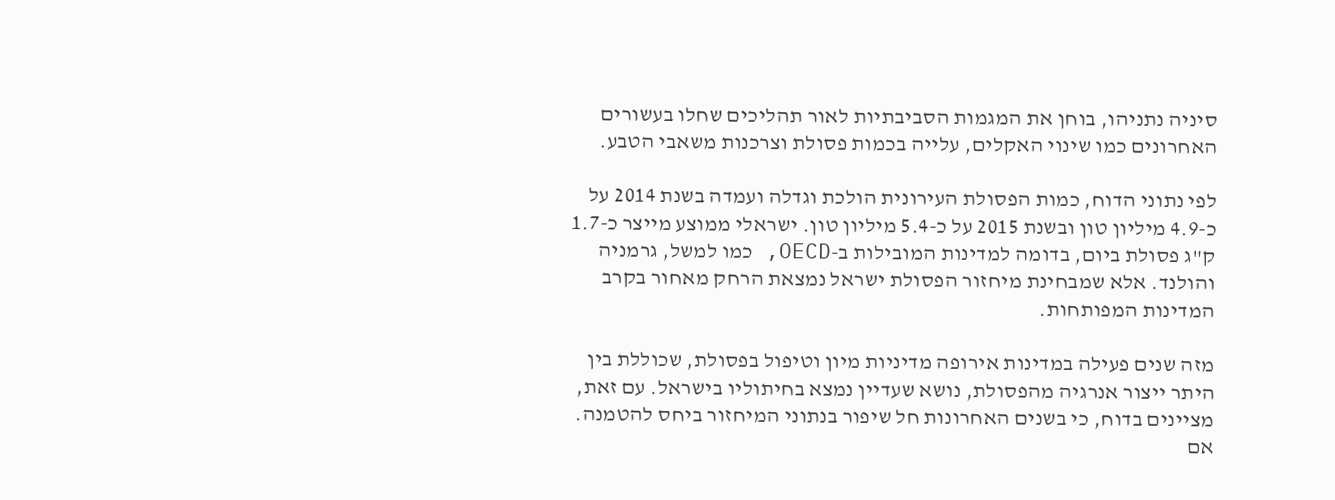סיניה נתניהו, בוחן את המגמות הסביבתיות לאור תהליכים שחלו בעשורים האחרונים כמו שינוי האקלים, עלייה בכמות פסולת וצרכנות משאבי הטבע.

לפי נתוני הדוח, כמות הפסולת העירונית הולכת וגדלה ועמדה בשנת 2014 על כ-4.9 מיליון טון ובשנת 2015 על כ-5.4 מיליון טון. ישראלי ממוצע מייצר כ-1.7 ק"ג פסולת ביום, בדומה למדינות המובילות ב-OECD, כמו למשל, גרמניה והולנד. אלא שמבחינת מיחזור הפסולת ישראל נמצאת הרחק מאחור בקרב המדינות המפותחות.

מזה שנים פעילה במדינות אירופה מדיניות מיון וטיפול בפסולת, שכוללת בין היתר ייצור אנרגיה מהפסולת, נושא שעדיין נמצא בחיתוליו בישראל. עם זאת, מציינים בדוח, כי בשנים האחרונות חל שיפור בנתוני המיחזור ביחס להטמנה. אם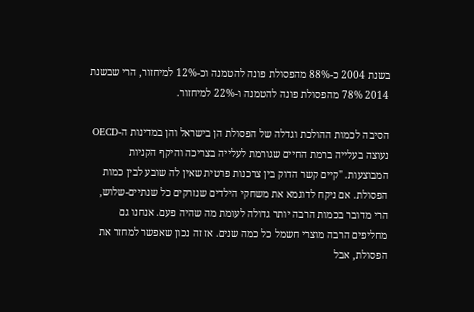בשנת 2004 כ-88% מהפסולת פונה להטמנה וכ-12% למיחזור, הרי שבשנת 2014 78% מהפסולת פונה להטמנה ו-22% למיחזור.

הסיבה לכמות ההולכת וגדלה של הפסולת הן בישראל והן במדינות ה-OECD נעוצה בעלייה ברמת החיים שגורמת לעלייה בצריכה והיקף הקניות המבוצעות. "קיים קשר הדוק בין צרכנות פרטית שאין לה שובע לבין כמות הפסולת. אם ניקח לדוגמא את משחקי הילדים שנזרקים כל שנתיים-שלוש, הרי מדובר בכמות הרבה יותר גדולה לעומת מה שהיה פעם. אנחנו גם מחליפים הרבה מוצרי חשמל כל כמה שנים. אז זה נכון שאפשר למחזר את הפסולת, אבל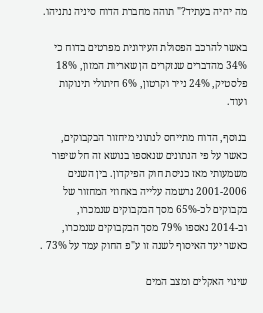מה יהיה בעתיד?" תוהה מחברת הדוח סיניה נתניהו.

באשר להרכב הפסולת העירונית מפרטים בדוח כי 34% מהדברים שנזקרים הן שאריות המזון, 18% פלסטיק, 24% נייר וקרטון, 6% חיתולי תינוקות ועוד.

בנוסף, הדוח מתייחס לנתוני מיחזור הבקבוקים, כאשר על פי הנתונים שנאספו בנושא זה חל שיפור משמעותי מאז כניסת חוק הפיקדון. בין השנים 2001-2006 נרשמה עלייה באחוזי המחזור של בקבוקים לכ-65% מסך הבקבוקים שנמכרו, וב-2014 נאספו 79% מסך הבקבוקים שנמכרו, כאשר יעד האיסוף לשנה זו ע"פ החוק עמד על 73% .

שינוי האקלים ומצב המים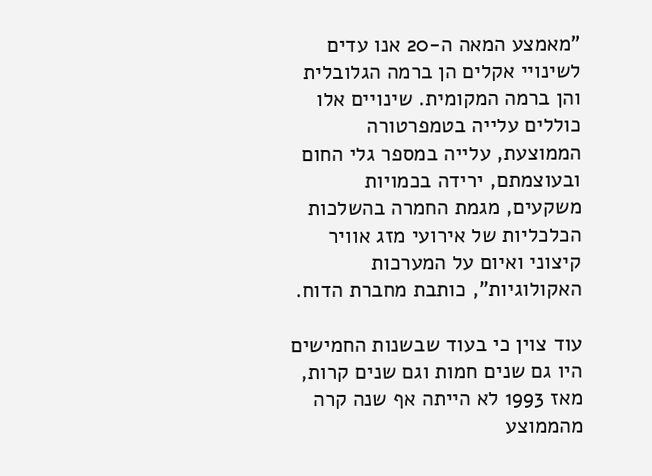"מאמצע המאה ה-20 אנו עדים לשינויי אקלים הן ברמה הגלובלית והן ברמה המקומית. שינויים אלו כוללים עלייה בטמפרטורה הממוצעת, עלייה במספר גלי החום ובעוצמתם, ירידה בכמויות משקעים, מגמת החמרה בהשלכות הכלכליות של אירועי מזג אוויר קיצוני ואיום על המערכות האקולוגיות", כותבת מחברת הדוח.

עוד צוין כי בעוד שבשנות החמישים היו גם שנים חמות וגם שנים קרות, מאז 1993 לא הייתה אף שנה קרה מהממוצע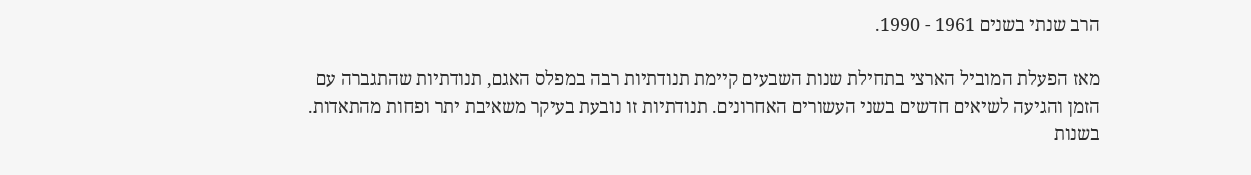הרב שנתי בשנים 1961 - 1990.

מאז הפעלת המוביל הארצי בתחילת שנות השבעים קיימת תנודתיות רבה במפלס האגם, תנודתיות שהתגברה עם הזמן והגיעה לשיאים חדשים בשני העשורים האחרונים. תנודתיות זו נובעת בעיקר משאיבת יתר ופחות מהתאדות. בשנות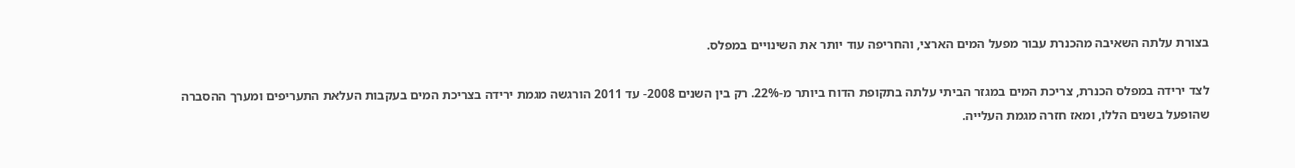בצורת עלתה השאיבה מהכנרת עבור מפעל המים הארצי, והחריפה עוד יותר את השינויים במפלס.

לצד ירידה במפלס הכנרת, צריכת המים במגזר הביתי עלתה בתקופת הדוח ביותר מ-22%. רק בין השנים 2008- עד 2011 הורגשה מגמת ירידה בצריכת המים בעקבות העלאת התעריפים ומערך ההסברה שהופעל בשנים הללו, ומאז חזרה מגמת העלייה.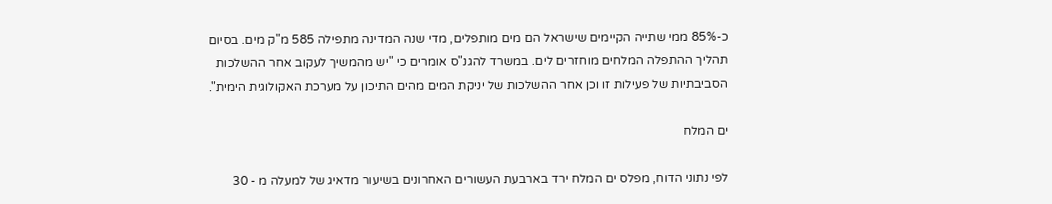כ-85% ממי שתייה הקיימים שישראל הם מים מותפלים, מדי שנה המדינה מתפילה 585 מ"ק מים. בסיום תהליך ההתפלה המלחים מוחזרים לים. במשרד להגנ"ס אומרים כי "יש מהמשיך לעקוב אחר ההשלכות הסביבתיות של פעילות זו וכן אחר ההשלכות של יניקת המים מהים התיכון על מערכת האקולוגית הימית".

ים המלח

לפי נתוני הדוח, מפלס ים המלח ירד בארבעת העשורים האחרונים בשיעור מדאיג של למעלה מ - 30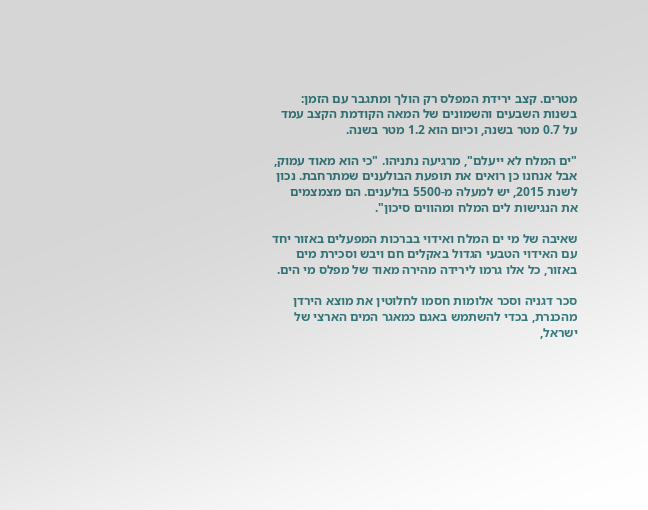מטרים. קצב ירידת המפלס רק הולך ומתגבר עם הזמן: בשנות השבעים והשמונים של המאה הקודמת הקצב עמד על 0.7 מטר בשנה, וכיום הוא 1.2 מטר בשנה.

"ים המלח לא ייעלם", מרגיעה נתניהו. "כי הוא מאוד עמוק, אבל אנחנו כן רואים את תופעת הבולענים שמתרחבת. נכון לשנת 2015, יש למעלה מ-5500 בולענים. הם מצמצמים את הנגישות לים המלח ומהווים סיכון".

שאיבה של מי ים המלח ואידוי בברכות המפעלים באזור יחד עם האידוי הטבעי הגדול באקלים חם ויבש וסכירת מים באזור, כל אלו גרמו לירידה מהירה מאוד של מפלס מי הים.

סכר דגניה וסכר אלומות חסמו לחלוטין את מוצא הירדן מהכנרת, בכדי להשתמש באגם כמאגר המים הארצי של ישראל,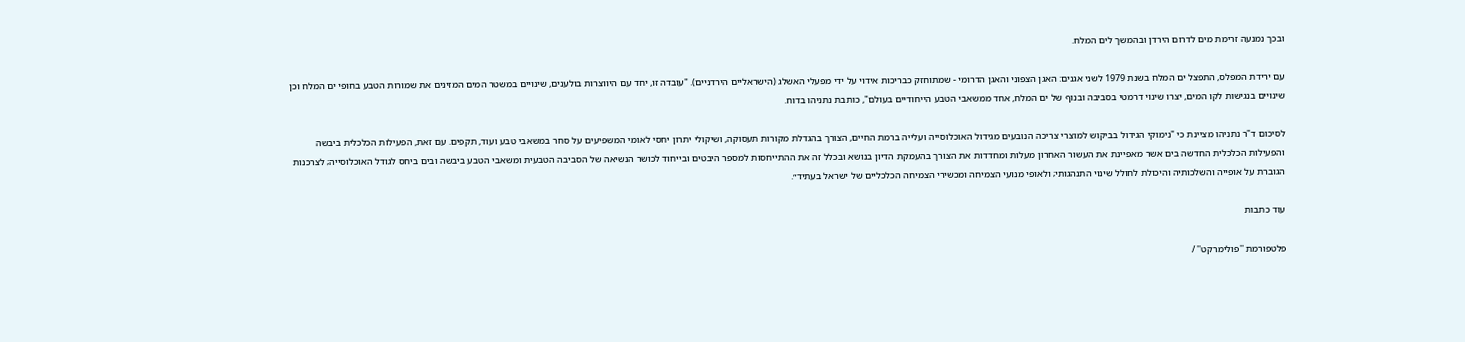ובכך נמנעה זרימת מים לדרום הירדן ובהמשך לים המלח.

עם ירידת המפלס, התפצל ים המלח בשנת 1979 לשני אגנים: האגן הצפוני והאגן הדרומי - שמתוחזק כבריכות אידוי על ידי מפעלי האשלג (הישראליים הירדניים). "עובדה זו, יחד עם היווצרות בולענים, שינויים במשטר המים המזינים את שמורות הטבע בחופי ים המלח וכן שינויים בנגישות לקו המים, יצרו שינוי דרמטי בסביבה ובנוף של ים המלח, אחד ממשאבי הטבע הייחודיים בעולם", כותבת נתניהו בדוח.

לסיכום ד"ר נתניהו מציינת כי "נימוקי הגידול בביקוש למוצרי צריכה הנובעים מגידול האוכלוסייה ועלייה ברמת החיים, הצורך בהגדלת מקורות תעסוקה, ושיקולי יתרון יחסי לאומי המשפיעים על סחר במשאבי טבע ועוד, תקפים. עם זאת, הפעילות הכלכלית ביבשה והפעילות הכלכלית החדשה בים אשר מאפיינת את העשור האחרון מעלות ומחדדות את הצורך בהעמקת הדיון בנושא ובכלל זה את ההתייחסות למספר היבטים ובייחוד לכושר הנשיאה של הסביבה הטבעית ומשאבי הטבע ביבשה ובים ביחס לגודל האוכלוסייה; לצרכנות הגוברת על אופייה והשלכותיה והיכולת לחולל שינוי התנהגותי; ולאופי מנועי הצמיחה ומכשירי הצמיחה הכלכליים של ישראל בעתיד״.

עוד כתבות

פלטפורמת ''פולימרקט'' /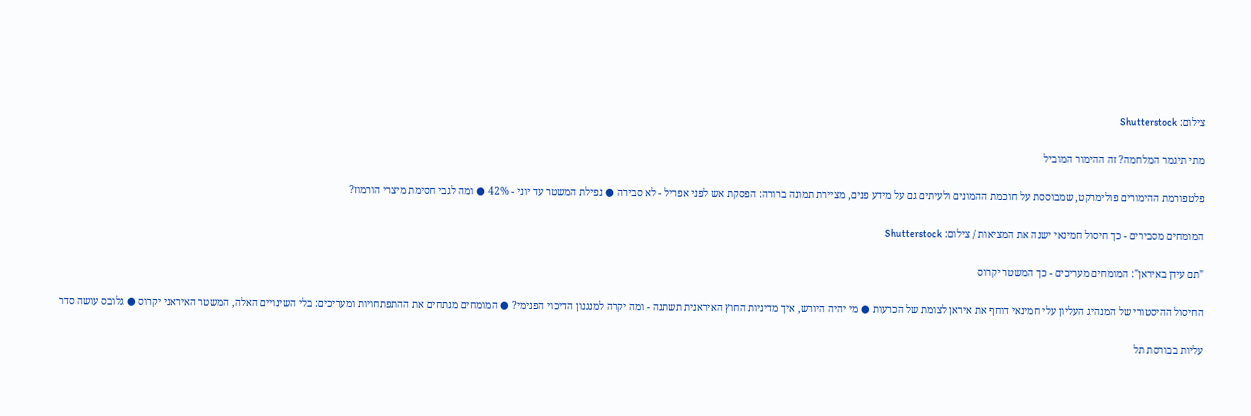צילום: Shutterstock

מתי תיגמר המלחמה? זה ההימור המוביל

פלטפורמת ההימורים פולימרקט, שמבוססת על חוכמת ההמונים ולעיתים גם על מידע פנים, מציירת תמונה ברורה: הפסקת אש לפני אפריל - לא סבירה ● נפילת המשטר עד יוני - 42% ● ומה לגבי חסימת מיצרי הורמוז?

המומחים מסבירים - כך חיסול חמינאי ישנה את המציאות / צילום: Shutterstock

"תם עידן באיראן": המומחים מעריכים - כך המשטר יקרוס

החיסול ההיסטורי של המנהיג העליון עלי חמינאי דוחף את איראן לצומת של הכרעות ● מי יהיה היורש, איך מדיניות החוץ האיראנית תשתנה - ומה יקרה למנגנון הדיכוי הפנימי? ● המומחים מנתחים את ההתפתחויות ומעריכים: בלי השינויים האלה, המשטר האיראני יקרוס ● גלובס עושה סדר

עליות בבורסת תל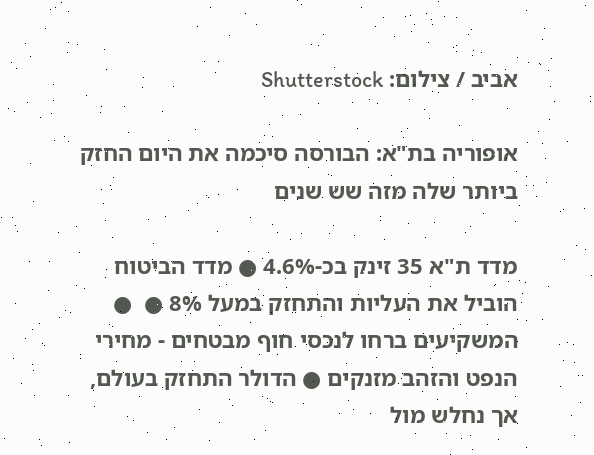אביב / צילום: Shutterstock

אופוריה בת"א: הבורסה סיכמה את היום החזק ביותר שלה מזה שש שנים

מדד ת"א 35 זינק בכ-4.6% ● מדד הביטוח הוביל את העליות והתחזק במעל 8% ●  ● המשקיעים ברחו לנכסי חוף מבטחים - מחירי הנפט והזהב מזנקים ● הדולר התחזק בעולם, אך נחלש מול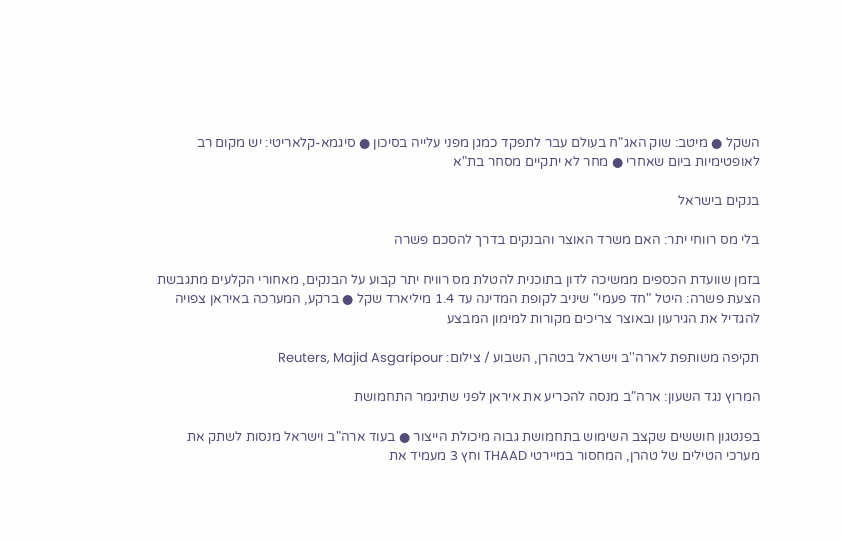השקל ● מיטב: שוק האג"ח בעולם עבר לתפקד כמגן מפני עלייה בסיכון ● סיגמא-קלאריטי: יש מקום רב לאופטימיות ביום שאחרי ● מחר לא יתקיים מסחר בת"א

בנקים בישראל

בלי מס רווחי יתר: האם משרד האוצר והבנקים בדרך להסכם פשרה

בזמן שוועדת הכספים ממשיכה לדון בתוכנית להטלת מס רוויח יתר קבוע על הבנקים, מאחורי הקלעים מתגבשת הצעת פשרה: היטל "חד פעמי" שיניב לקופת המדינה עד 1.4 מיליארד שקל ● ברקע, המערכה באיראן צפויה להגדיל את הגירעון ובאוצר צריכים מקורות למימון המבצע

תקיפה משותפת לארה''ב וישראל בטהרן, השבוע / צילום: Reuters, Majid Asgaripour

המרוץ נגד השעון: ארה"ב מנסה להכריע את איראן לפני שתיגמר התחמושת

בפנטגון חוששים שקצב השימוש בתחמושת גבוה מיכולת הייצור ● בעוד ארה"ב וישראל מנסות לשתק את מערכי הטילים של טהרן, המחסור במיירטי THAAD וחץ 3 מעמיד את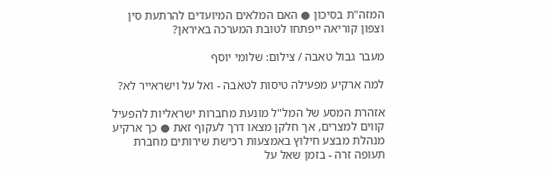המזה"ת בסיכון ● האם המלאים המיועדים להרתעת סין וצפון קוריאה ייפתחו לטובת המערכה באיראן?

מעבר גבול טאבה / צילום: שלומי יוסף

למה ארקיע מפעילה טיסות לטאבה - ואל על וישראייר לא?

אזהרת המסע של המל"ל מונעת מחברות ישראליות להפעיל קווים למצרים, אך חלקן מצאו דרך לעקוף זאת ● כך ארקיע מנהלת מבצע חילוץ באמצעות רכישת שירותים מחברת תעופה זרה - בזמן שאל על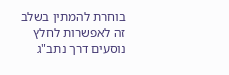בוחרת להמתין בשלב זה לאפשרות לחלץ נוסעים דרך נתב"ג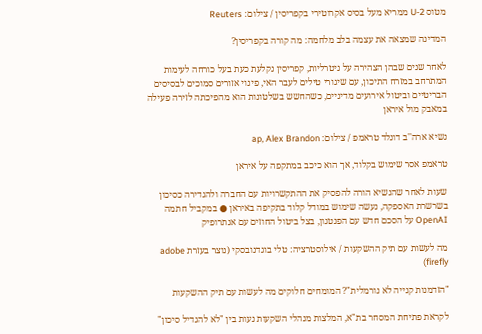מטוס U-2 ממריא מעל בסיס אקרוטירי בקפריסין / צילום: Reuters

המדינה שמצאה את עצמה בלב מלחמה: מה קורה בקפריסין?

לאחר שנים שבהן הצהירה על ניטרליות, קפריסין נקלעת כעת בעל כורחה לעימות המתרחב במזרח התיכון, עם שיגורי טילים לעבר האי, פינוי אזורים סמוכים לבסיסים הבריטיים וביטול אירועים מדיניים, כשהחשש בשלטונות הוא מהפיכתה לזירה פעילה במאבק מול איראן

נשיא ארה''ב דונלד טראמפ / צילום: ap, Alex Brandon

טראמפ אסר שימוש בקלוד, אך הוא כיכב במתקפה על איראן

שעות לאחר שהנשיא הורה להפסיק את ההתקשרויות עם החברה ולהגדירה כסיכון בשרשרת האספקה, נעשה שימוש במודל קלוד בתקיפה באיראן ● במקביל חתמה OpenAI על הסכם חדש עם הפנטגון, בצל ביטול החוזים עם אנתרופיק

מה לעשות עם תיק ההשקעות / אילוסטרציה: טלי בוגדנובסקי (נוצר בעזרת adobe firefly)

"הזדמנות קנייה לא נורמלית"? המומחים חלוקים מה לעשות עם תיק ההשקעות

לקראת פתיחת המסחר בת"א, המלצות מנהלי השקעות נעות בין "לא להגדיל סיכון"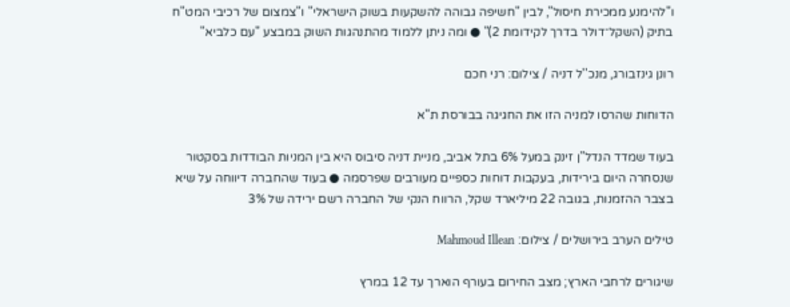ו"להימנע ממכירת חיסול", לבין "חשיפה גבוהה להשקעות בשוק הישראלי" ו"צמצום של רכיבי המט"ח בתיק (השקל־דולר בדרך לקידומת 2)" ● ומה ניתן ללמוד מהתנהגות השוק במבצע "עם כלביא"

רונן גינזבורג, מנכ''ל דניה / צילום: רני חכם

הדוחות שהרסו למניה הזו את החגיגה בבורסת ת"א

בעוד שמדד הנדל"ן זינק במעל 6% בתל אביב, מניית דניה סיבוס היא בין המניות הבודדות בסקטור שנסחרה היום בירידות, בעקבות דוחות כספיים מעורבים שפרסמה ● בעוד שהחברה דיווחה על שיא בצבר ההזמנות, בגובה 22 מיליארד שקל, הרווח הנקי של החברה רשם ירידה של 3%

טילים הערב בירושלים / צילום: Mahmoud Illean

שיגורים לרחבי הארץ; מצב החירום בעורף הוארך עד 12 במרץ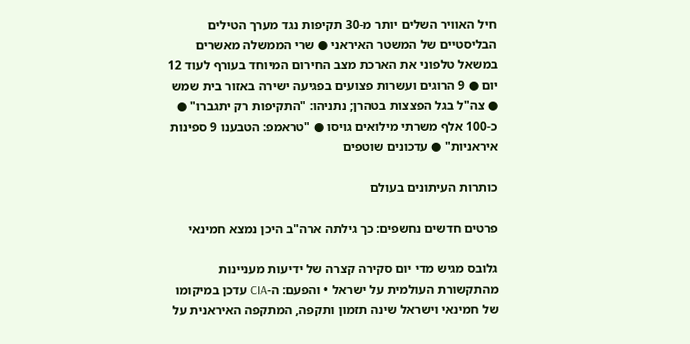חיל האוויר השלים יותר מ-30 תקיפות נגד מערך הטילים הבליסטיים של המשטר האיראני ● שרי הממשלה מאשרים במשאל טלפוני את הארכת מצב החירום המיוחד בעורף לעוד 12 יום ● 9 הרוגים ועשרות פצועים בפגיעה ישירה באזור בית שמש ● צה"ל בגל הפצצות בטהרן; נתניהו: "התקיפות רק יתגברו" ● כ-100 אלף משרתי מילואים גויסו ● "טראמפ: הטבענו 9 ספינות איראניות" ● עדכונים שוטפים

כותרות העיתונים בעולם

פרטים חדשים נחשפים: כך גילתה ארה"ב היכן נמצא חמינאי

גלובס מגיש מדי יום סקירה קצרה של ידיעות מעניינות מהתקשורת העולמית על ישראל • והפעם: ה-CIA עדכן במיקומו של חמינאי וישראל שינה תזמון ותקפה, המתקפה האיראנית על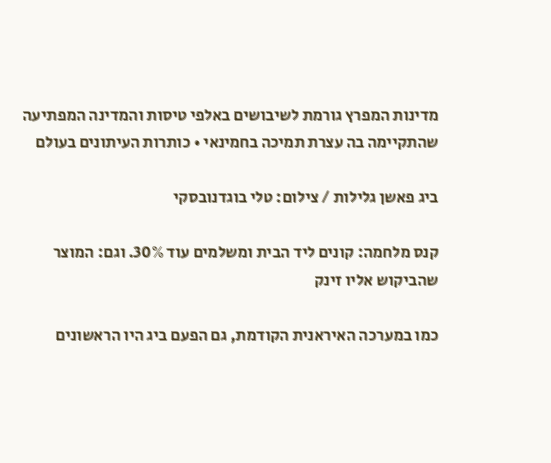מדינות המפרץ גורמת לשיבושים באלפי טיסות והמדינה המפתיעה שהתקיימה בה עצרת תמיכה בחמינאי • כותרות העיתונים בעולם

ביג פאשן גלילות / צילום: טלי בוגדנובסקי

קנס מלחמה: קונים ליד הבית ומשלמים עוד 30%. וגם: המוצר שהביקוש אליו זינק

כמו במערכה האיראנית הקודמת, גם הפעם ביג היו הראשונים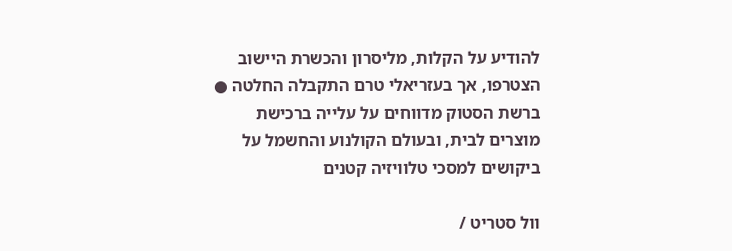להודיע על הקלות, מליסרון והכשרת היישוב הצטרפו, אך בעזריאלי טרם התקבלה החלטה ● ברשת הסטוק מדווחים על עלייה ברכישת מוצרים לבית, ובעולם הקולנוע והחשמל על ביקושים למסכי טלוויזיה קטנים

וול סטריט /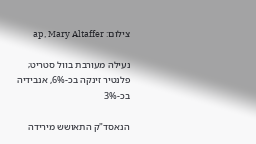צילום: ap, Mary Altaffer

נעילה מעורבת בוול סטריט; פלנטיר זינקה בכ-6%, אנבידיה בכ-3%

הנאסד"ק התאושש מירידה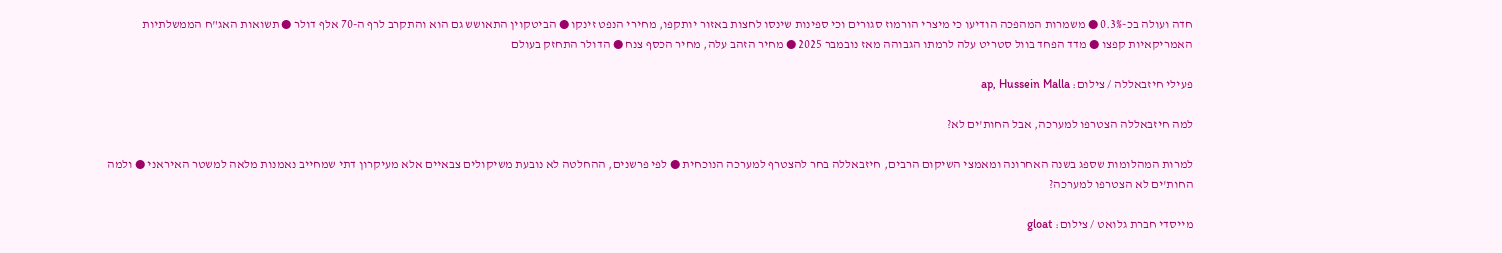חדה ועולה בכ-0.3% ● משמרות המהפכה הודיעו כי מיצרי הורמוז סגורים וכי ספינות שינסו לחצות באזור יותקפו, מחירי הנפט זינקו ● הביטקוין התאושש גם הוא והתקרב לרף ה-70 אלף דולר ● תשואות האג"ח הממשלתיות האמריקאיות קפצו ● מדד הפחד בוול סטריט עלה לרמתו הגבוהה מאז נובמבר 2025 ● מחיר הזהב עלה, מחיר הכסף צנח ● הדולר התחזק בעולם

פעילי חיזבאללה / צילום: ap, Hussein Malla

למה חיזבאללה הצטרפו למערכה, אבל החות'ים לא?

למרות המהלומות שספג בשנה האחרונה ומאמצי השיקום הרבים, חיזבאללה בחר להצטרף למערכה הנוכחית ● לפי פרשנים, ההחלטה לא נובעת משיקולים צבאיים אלא מעיקרון דתי שמחייב נאמנות מלאה למשטר האיראני ● ולמה החות'ים לא הצטרפו למערכה?

מייסדי חברת גלואט / צילום: gloat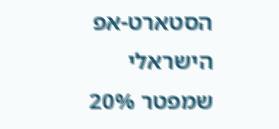הסטארט-אפ הישראלי שמפטר 20%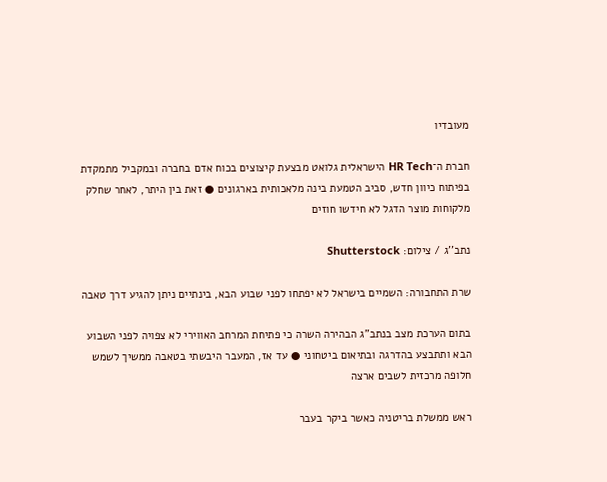מעובדיו

חברת ה־HR Tech הישראלית גלואט מבצעת קיצוצים בכוח אדם בחברה ובמקביל מתמקדת בפיתוח כיוון חדש, סביב הטמעת בינה מלאכותית בארגונים ● זאת בין היתר, לאחר שחלק מלקוחות מוצר הדגל לא חידשו חוזים

נתב''ג / צילום: Shutterstock

שרת התחבורה: השמיים בישראל לא יפתחו לפני שבוע הבא, בינתיים ניתן להגיע דרך טאבה

בתום הערכת מצב בנתב"ג הבהירה השרה כי פתיחת המרחב האווירי לא צפויה לפני השבוע הבא ותתבצע בהדרגה ובתיאום ביטחוני ● עד אז, המעבר היבשתי בטאבה ממשיך לשמש חלופה מרכזית לשבים ארצה

ראש ממשלת בריטניה כאשר ביקר בעבר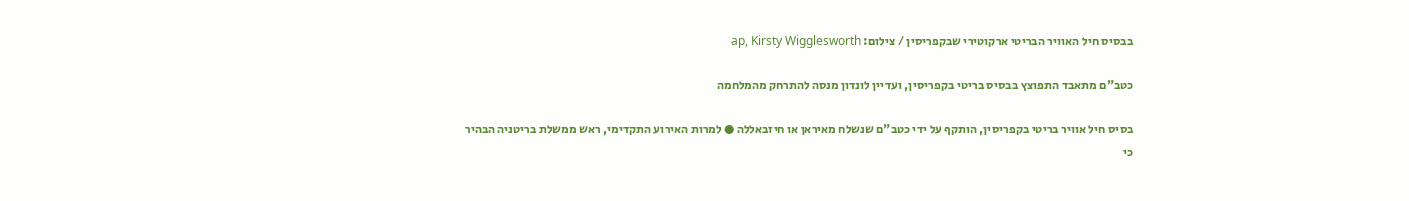בבסיס חיל האוויר הבריטי ארקוטירי שבקפריסין / צילום: ap, Kirsty Wigglesworth

כטב"ם מתאבד התפוצץ בבסיס בריטי בקפריסין, ועדיין לונדון מנסה להתרחק מהמלחמה

בסיס חיל אוויר בריטי בקפריסין, הותקף על ידי כטב"ם שנשלח מאיראן או חיזבאללה ● למרות האירוע התקדימי, ראש ממשלת בריטניה הבהיר כי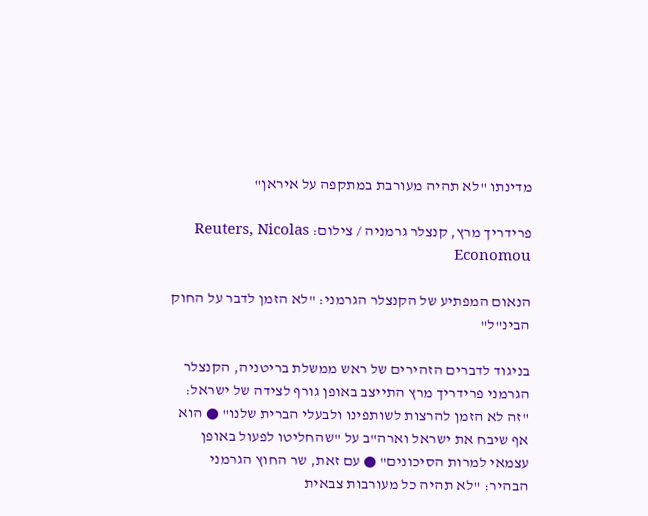מדינתו "לא תהיה מעורבת במתקפה על איראן"

פרידריך מרץ, קנצלר גרמניה / צילום: Reuters, Nicolas Economou

הנאום המפתיע של הקנצלר הגרמני: "לא הזמן לדבר על החוק הבינ"ל"

בניגוד לדברים הזהירים של ראש ממשלת בריטניה, הקנצלר הגרמני פרידריך מרץ התייצב באופן גורף לצידה של ישראל: "זה לא הזמן להרצות לשותפינו ולבעלי הברית שלנו" ● הוא אף שיבח את ישראל וארה"ב על "שהחליטו לפעול באופן עצמאי למרות הסיכונים" ● עם זאת, שר החוץ הגרמני הבהיר: "לא תהיה כל מעורבות צבאית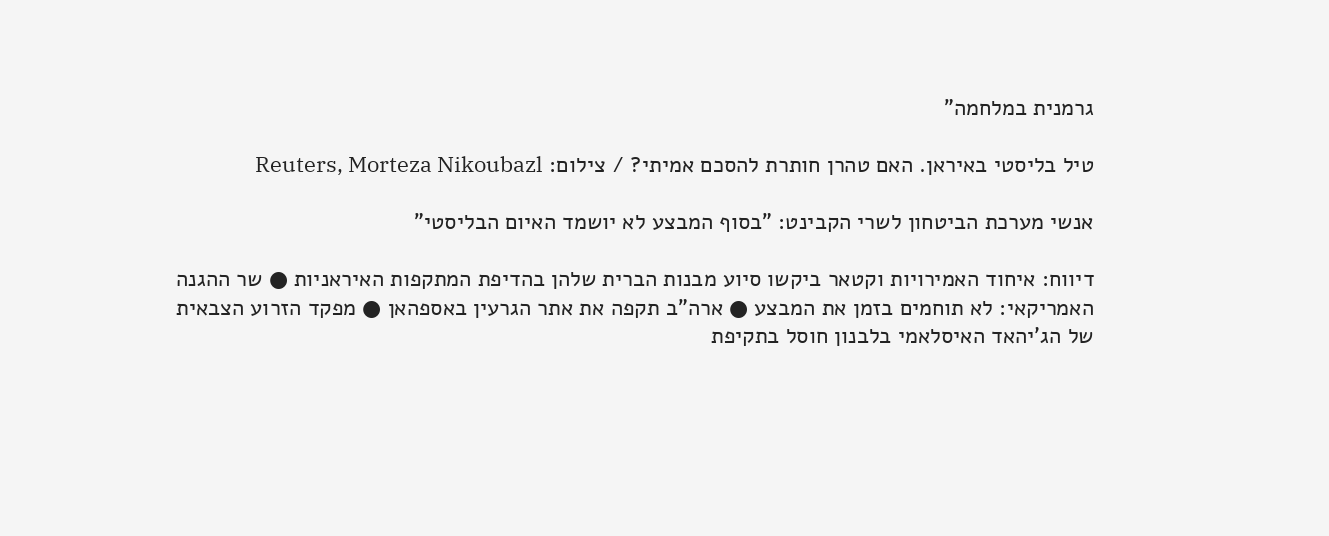גרמנית במלחמה"

טיל בליסטי באיראן. האם טהרן חותרת להסכם אמיתי? / צילום: Reuters, Morteza Nikoubazl

אנשי מערכת הביטחון לשרי הקבינט: "בסוף המבצע לא יושמד האיום הבליסטי"

דיווח: איחוד האמירויות וקטאר ביקשו סיוע מבנות הברית שלהן בהדיפת המתקפות האיראניות ● שר ההגנה האמריקאי: לא תוחמים בזמן את המבצע ● ארה"ב תקפה את אתר הגרעין באספהאן ● מפקד הזרוע הצבאית של הג'יהאד האיסלאמי בלבנון חוסל בתקיפת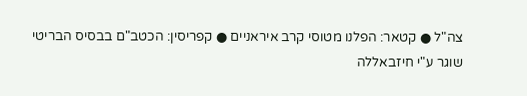צה"ל ● קטאר: הפלנו מטוסי קרב איראניים ● קפריסין: הכטב"ם בבסיס הבריטי שוגר ע"י חיזבאללה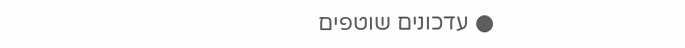● עדכונים שוטפים